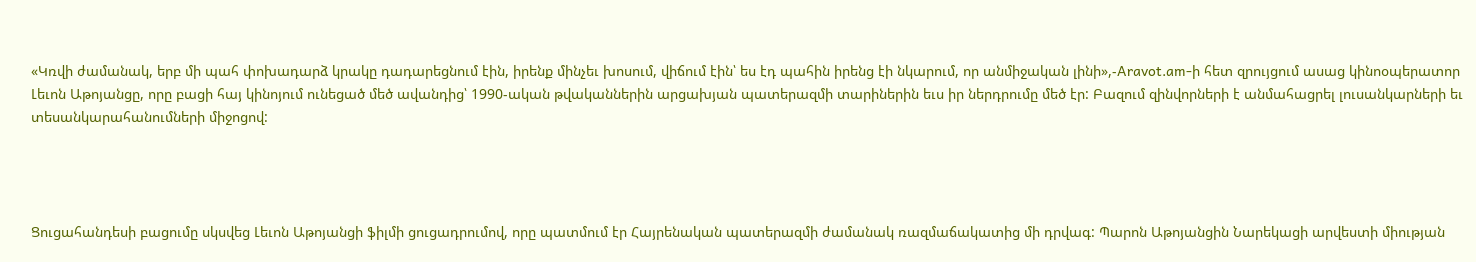«Կռվի ժամանակ, երբ մի պահ փոխադարձ կրակը դադարեցնում էին, իրենք մինչեւ խոսում, վիճում էին՝ ես էդ պահին իրենց էի նկարում, որ անմիջական լինի»,-Aravot.am-ի հետ զրույցում ասաց կինոօպերատոր Լեւոն Աթոյանցը, որը բացի հայ կինոյում ունեցած մեծ ավանդից՝ 1990-ական թվականներին արցախյան պատերազմի տարիներին եւս իր ներդրումը մեծ էր: Բազում զինվորների է անմահացրել լուսանկարների եւ տեսանկարահանումների միջոցով:




Ցուցահանդեսի բացումը սկսվեց Լեւոն Աթոյանցի ֆիլմի ցուցադրումով, որը պատմում էր Հայրենական պատերազմի ժամանակ ռազմաճակատից մի դրվագ: Պարոն Աթոյանցին Նարեկացի արվեստի միության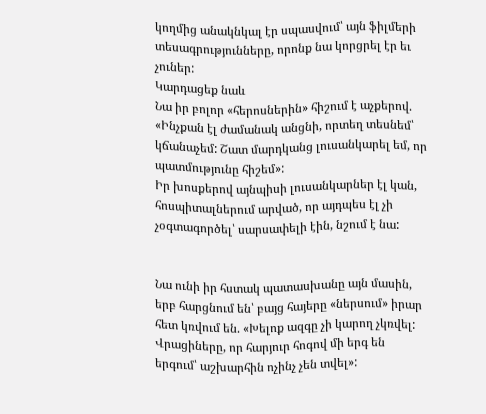կողմից անակնկալ էր սպասվում՝ այն ֆիլմերի տեսագրությունները, որոնք նա կորցրել էր եւ չուներ:
Կարդացեք նաև
Նա իր բոլոր «հերոսներին» հիշում է աչքերով. «Ինչքան էլ ժամանակ անցնի, որտեղ տեսնեմ՝ կճանաչեմ: Շատ մարդկանց լուսանկարել եմ, որ պատմությունը հիշեմ»:
Իր խոսքերով այնպիսի լուսանկարներ էլ կան, հոսպիտալներում արված, որ այդպես էլ չի չօգտագործել՝ սարսափելի էին, նշում է նա:


Նա ունի իր հստակ պատասխանը այն մասին, երբ հարցնում են՝ բայց հայերը «ներսում» իրար հետ կռվում են. «Խելոք ազգը չի կարող չկռվել: Վրացիները, որ հարյուր հոգով մի երգ են երգում՝ աշխարհին ոչինչ չեն տվել»: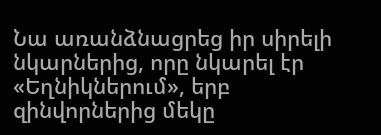Նա առանձնացրեց իր սիրելի նկարներից, որը նկարել էր «Եղնիկներում», երբ զինվորներից մեկը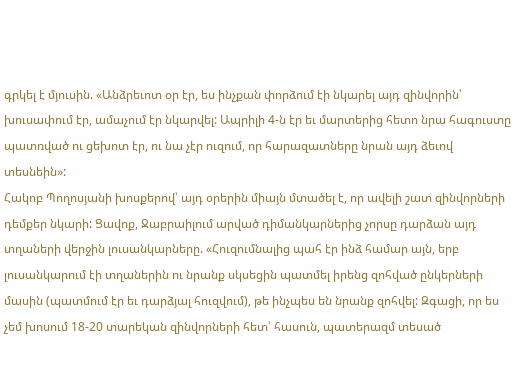գրկել է մյուսին. «Անձրեւոտ օր էր, ես ինչքան փորձում էի նկարել այդ զինվորին՝ խուսափում էր, ամաչում էր նկարվել: Ապրիլի 4-ն էր եւ մարտերից հետո նրա հագուստը պատռված ու ցեխոտ էր, ու նա չէր ուզում, որ հարազատները նրան այդ ձեւով տեսնեին»:
Հակոբ Պողոսյանի խոսքերով՝ այդ օրերին միայն մտածել է, որ ավելի շատ զինվորների դեմքեր նկարի: Ցավոք, Ջաբրաիլում արված դիմանկարներից չորսը դարձան այդ տղաների վերջին լուսանկարները. «Հուզումնալից պահ էր ինձ համար այն, երբ լուսանկարում էի տղաներին ու նրանք սկսեցին պատմել իրենց զոհված ընկերների մասին (պատմում էր եւ դարձյալ հուզվում), թե ինչպես են նրանք զոհվել: Զգացի, որ ես չեմ խոսում 18-20 տարեկան զինվորների հետ՝ հասուն, պատերազմ տեսած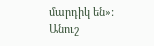մարդիկ են»:
Անուշ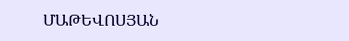ՄԱԹԵՎՈՍՅԱՆ